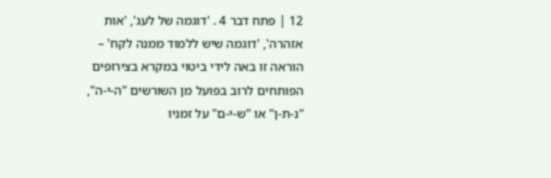12 | פתח דבר 4 . 'דוגמה של לעג', 'אות אזהרה', 'דוגמה שיש ללמוד ממנה לקח' – הוראה זו באה לידי ביטוי במקרא בצירופים הפותחים לרוב בפועל מן השורשים "ה-י-ה", "נ-ת-ן" או "ש-י-ם" על זמניו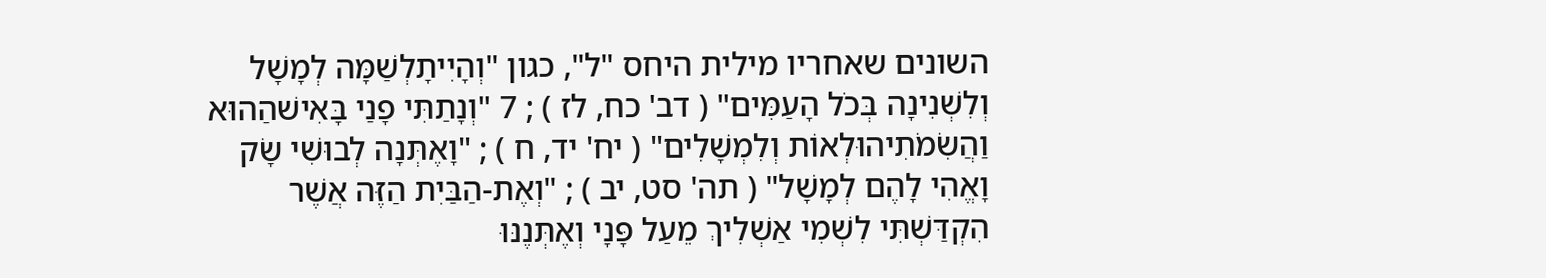השונים שאחריו מילית היחס "ל", כגון "וְהָיִיתָלְשַׁמָּה לְמָשָׁל וְלִשְׁנִינָה בְּכֹל הָעַמִּים" ( דב' כח, לז ) ; 7 "וְנָתַתִּי פָנַי בָּאִישׁהַהוּא וַהֲשִׂמֹתִיהוּלְאוֹת וְלִמְשָׁלִים" ( יח' יד, ח ) ; "וָאֶתְּנָה לְבוּשִׁי שָׂק וָאֱהִי לָהֶם לְמָשָׁל" ( תה' סט, יב ) ; "וְאֶת-הַבַּיִת הַזֶּה אֲשֶׁר הִקְדַּשְׁתִּי לִשְׁמִי אַשְׁלִיךְ מֵעַל פָּנָי וְאֶתְּנֶנּוּ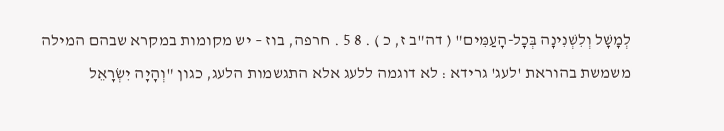לְמָשָׁל וְלִשְׁנִינָה בְּכָל-הָעַמִּים" ( דה"ב ז, כ ) . 8 5 . חרפה, בוז – יש מקומות במקרא שבהם המילה משמשת בהוראת 'לעג' גרידא : לא דוגמה ללעג אלא התגשמות הלעג, כגון "וְהָיָה יִשְׂרָאֵל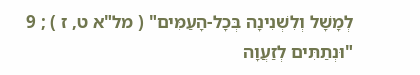לְמָשָׁל וְלִשְׁנִינָה בְּכָל-הָעַמִּים" ( מל"א ט, ז ) ; 9 "וּנְתַתִּים לְזַעֲוָה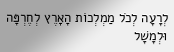לְרָעָה לְכֹל מַמְלְכוֹת הָאָרֶץ לְחֶרְפָּה וּלְמָשָׁל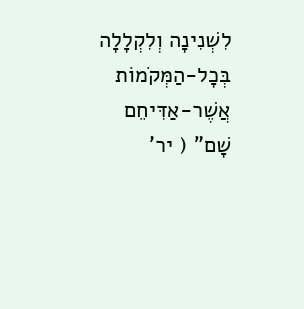לִשְׁנִינָה וְלִקְלָלָה בְּכָל-הַמְּקֹמוֹת אֲשֶׁר-אַדִּיחֵם שָׁם" ( יר'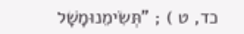כד, ט ) ; "תְּשִׂימֵנוּמָשָׁל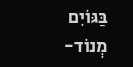בַּגּוֹיִם מְנוֹד-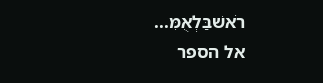רֹאשׁבַּלְאֻמִּ...
אל הספר